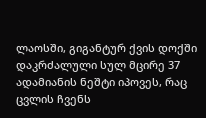ლაოსში, გიგანტურ ქვის დოქში დაკრძალული სულ მცირე 37 ადამიანის ნეშტი იპოვეს, რაც ცვლის ჩვენს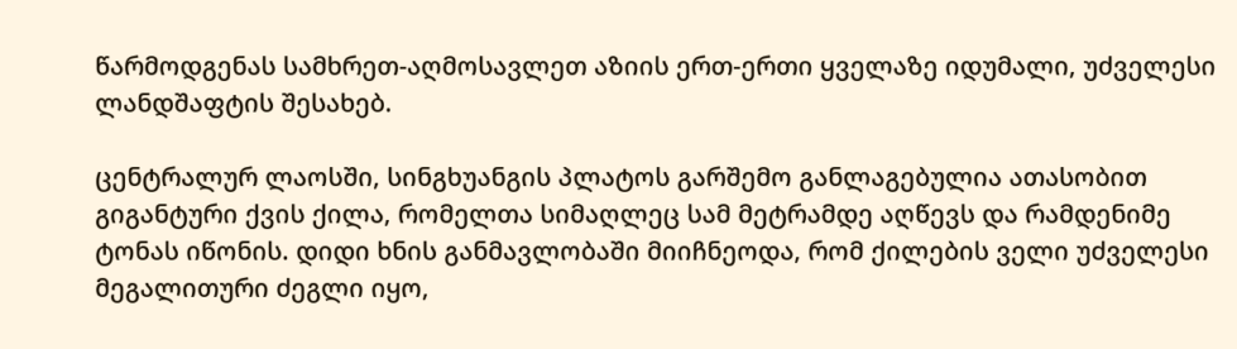წარმოდგენას სამხრეთ-აღმოსავლეთ აზიის ერთ-ერთი ყველაზე იდუმალი, უძველესი ლანდშაფტის შესახებ.

ცენტრალურ ლაოსში, სინგხუანგის პლატოს გარშემო განლაგებულია ათასობით გიგანტური ქვის ქილა, რომელთა სიმაღლეც სამ მეტრამდე აღწევს და რამდენიმე ტონას იწონის. დიდი ხნის განმავლობაში მიიჩნეოდა, რომ ქილების ველი უძველესი მეგალითური ძეგლი იყო,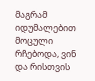მაგრამ იდუმალებით მოცული რჩებოდა, ვინ და რისთვის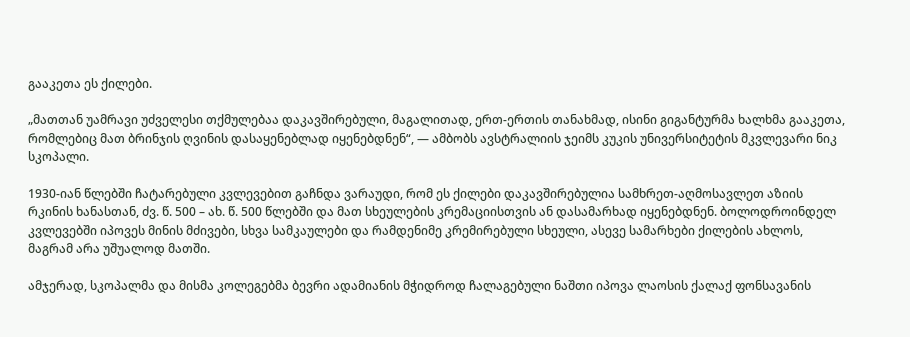გააკეთა ეს ქილები.

„მათთან უამრავი უძველესი თქმულებაა დაკავშირებული, მაგალითად, ერთ-ერთის თანახმად, ისინი გიგანტურმა ხალხმა გააკეთა, რომლებიც მათ ბრინჯის ღვინის დასაყენებლად იყენებდნენ“, — ამბობს ავსტრალიის ჯეიმს კუკის უნივერსიტეტის მკვლევარი ნიკ სკოპალი.

1930-იან წლებში ჩატარებული კვლევებით გაჩნდა ვარაუდი, რომ ეს ქილები დაკავშირებულია სამხრეთ-აღმოსავლეთ აზიის რკინის ხანასთან, ძვ. წ. 500 – ახ. წ. 500 წლებში და მათ სხეულების კრემაციისთვის ან დასამარხად იყენებდნენ. ბოლოდროინდელ კვლევებში იპოვეს მინის მძივები, სხვა სამკაულები და რამდენიმე კრემირებული სხეული, ასევე სამარხები ქილების ახლოს, მაგრამ არა უშუალოდ მათში.

ამჯერად, სკოპალმა და მისმა კოლეგებმა ბევრი ადამიანის მჭიდროდ ჩალაგებული ნაშთი იპოვა ლაოსის ქალაქ ფონსავანის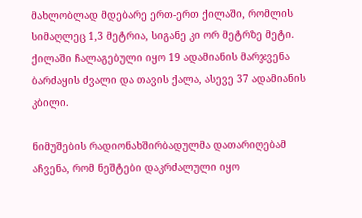მახლობლად მდებარე ერთ-ერთ ქილაში, რომლის სიმაღლეც 1,3 მეტრია, სიგანე კი ორ მეტრზე მეტი. ქილაში ჩალაგებული იყო 19 ადამიანის მარჯვენა ბარძაყის ძვალი და თავის ქალა, ასევე 37 ადამიანის კბილი.

ნიმუშების რადიონახშირბადულმა დათარიღებამ აჩვენა, რომ ნეშტები დაკრძალული იყო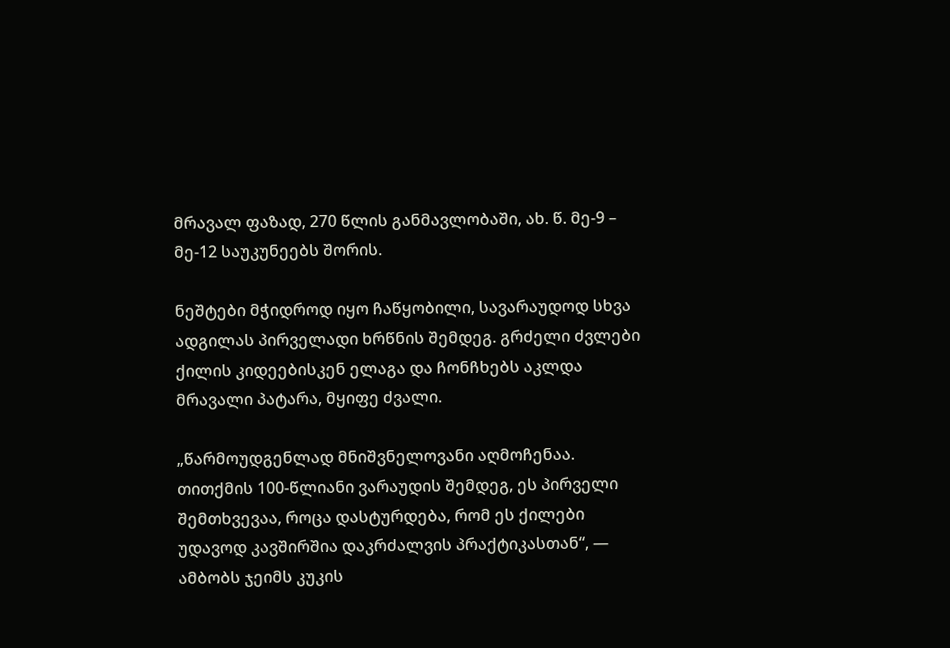მრავალ ფაზად, 270 წლის განმავლობაში, ახ. წ. მე-9 – მე-12 საუკუნეებს შორის.

ნეშტები მჭიდროდ იყო ჩაწყობილი, სავარაუდოდ სხვა ადგილას პირველადი ხრწნის შემდეგ. გრძელი ძვლები ქილის კიდეებისკენ ელაგა და ჩონჩხებს აკლდა მრავალი პატარა, მყიფე ძვალი.

„წარმოუდგენლად მნიშვნელოვანი აღმოჩენაა. თითქმის 100-წლიანი ვარაუდის შემდეგ, ეს პირველი შემთხვევაა, როცა დასტურდება, რომ ეს ქილები უდავოდ კავშირშია დაკრძალვის პრაქტიკასთან“, — ამბობს ჯეიმს კუკის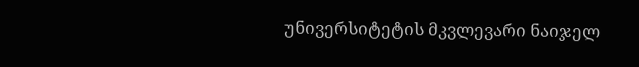უნივერსიტეტის მკვლევარი ნაიჯელ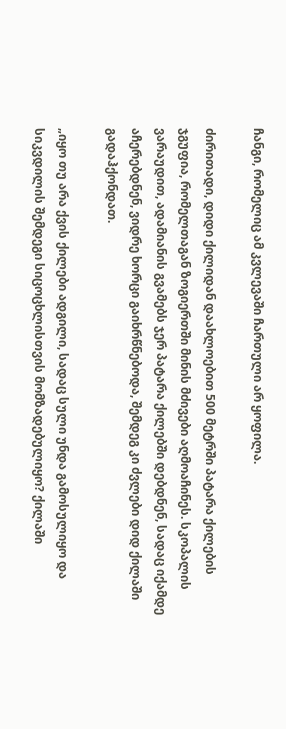ჩანგი, რომელიც ამ კვლევაში ჩართული არ ყოფილა.

ძირითადი, დიდი ქილიდან დაახლოებით 500 მეტრში პატარა ქილების ჯგუფია, რომელთაგან ზოგიერთში მინის მძივები აღმოაჩინეს. სკოპალის ვარაუდით, ადამიანის გვამებს ჯერ პატარა ქილებში დებდნენ, სადაც იქამდე აჩერებდნენ, ვიდრე ხორცი გაიხრწნებოდა, შემდეგ კი ძვლები დიდ ქილაში გადაჰქონდათ.

„იყო თუ არა ქვის ქილები ადგილი, სადაც სული უნდა გამოსულიყო და სიკვდილის შემდეგი სიცოცხლისთვის მომზადებულიყო? ქილაში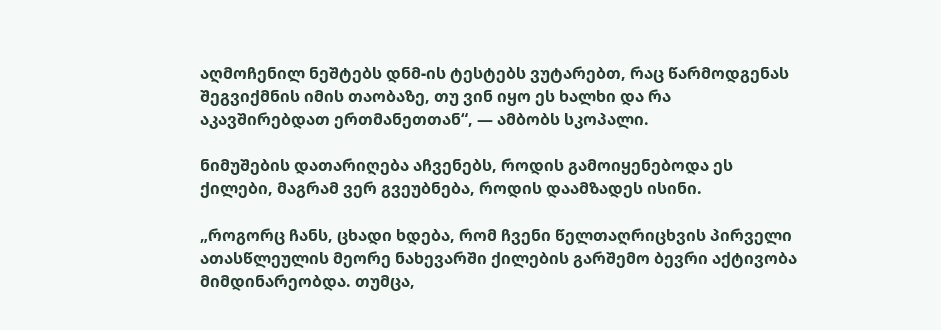აღმოჩენილ ნეშტებს დნმ-ის ტესტებს ვუტარებთ, რაც წარმოდგენას შეგვიქმნის იმის თაობაზე, თუ ვინ იყო ეს ხალხი და რა აკავშირებდათ ერთმანეთთან“, — ამბობს სკოპალი.

ნიმუშების დათარიღება აჩვენებს, როდის გამოიყენებოდა ეს ქილები, მაგრამ ვერ გვეუბნება, როდის დაამზადეს ისინი.

„როგორც ჩანს, ცხადი ხდება, რომ ჩვენი წელთაღრიცხვის პირველი ათასწლეულის მეორე ნახევარში ქილების გარშემო ბევრი აქტივობა მიმდინარეობდა. თუმცა,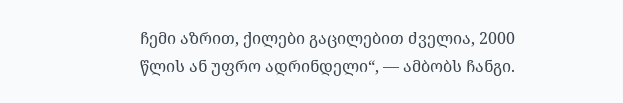ჩემი აზრით, ქილები გაცილებით ძველია, 2000 წლის ან უფრო ადრინდელი“, — ამბობს ჩანგი.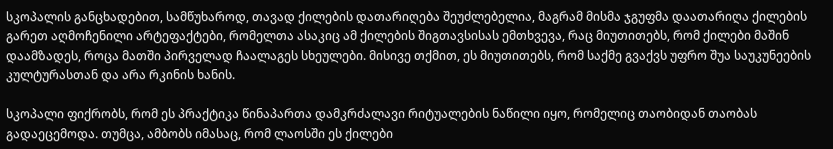სკოპალის განცხადებით, სამწუხაროდ, თავად ქილების დათარიღება შეუძლებელია, მაგრამ მისმა ჯგუფმა დაათარიღა ქილების გარეთ აღმოჩენილი არტეფაქტები, რომელთა ასაკიც ამ ქილების შიგთავსისას ემთხვევა, რაც მიუთითებს, რომ ქილები მაშინ დაამზადეს, როცა მათში პირველად ჩაალაგეს სხეულები. მისივე თქმით, ეს მიუთითებს, რომ საქმე გვაქვს უფრო შუა საუკუნეების კულტურასთან და არა რკინის ხანის.

სკოპალი ფიქრობს, რომ ეს პრაქტიკა წინაპართა დამკრძალავი რიტუალების ნაწილი იყო, რომელიც თაობიდან თაობას გადაეცემოდა. თუმცა, ამბობს იმასაც, რომ ლაოსში ეს ქილები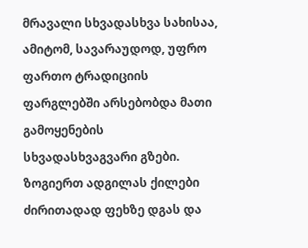მრავალი სხვადასხვა სახისაა, ამიტომ, სავარაუდოდ, უფრო ფართო ტრადიციის ფარგლებში არსებობდა მათი გამოყენების სხვადასხვაგვარი გზები. ზოგიერთ ადგილას ქილები ძირითადად ფეხზე დგას და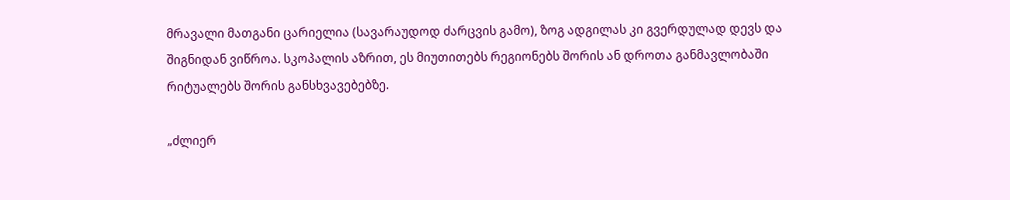მრავალი მათგანი ცარიელია (სავარაუდოდ ძარცვის გამო), ზოგ ადგილას კი გვერდულად დევს და შიგნიდან ვიწროა. სკოპალის აზრით, ეს მიუთითებს რეგიონებს შორის ან დროთა განმავლობაში რიტუალებს შორის განსხვავებებზე.

„ძლიერ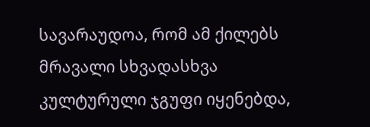სავარაუდოა, რომ ამ ქილებს მრავალი სხვადასხვა კულტურული ჯგუფი იყენებდა,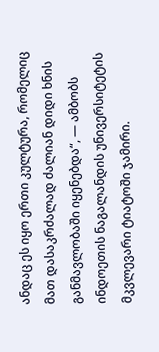ანდაც ეს იყო ერთი კულტურა, რომელიც მათ დასაკრძალად ძალიან დიდი ხნის განმავლობაში იყენებდა“, — ამბობს ინდოეთის ნაგალანდის უნივერსიტეტის მკვლევარი ტიატოში ჯამირი.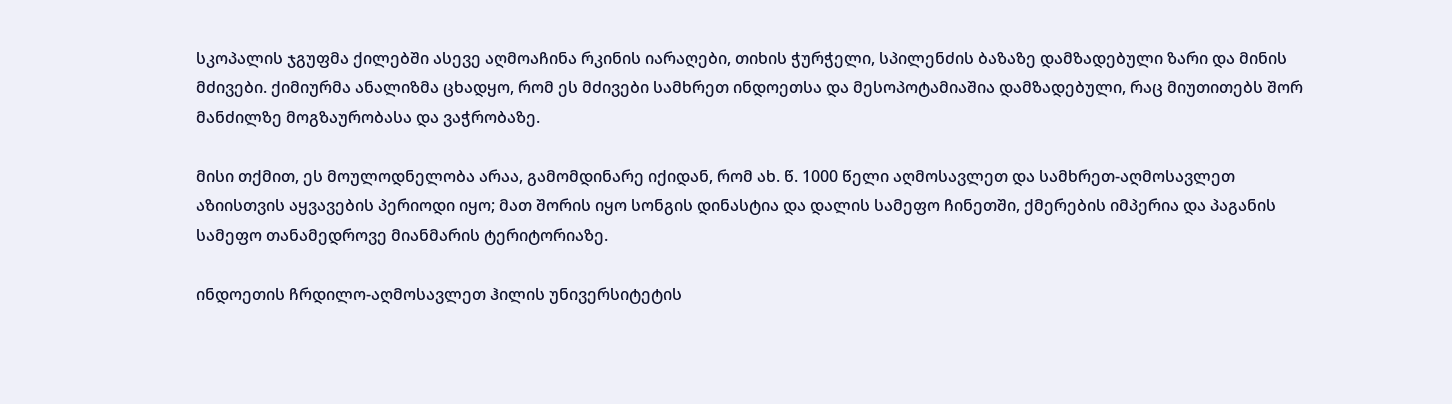სკოპალის ჯგუფმა ქილებში ასევე აღმოაჩინა რკინის იარაღები, თიხის ჭურჭელი, სპილენძის ბაზაზე დამზადებული ზარი და მინის მძივები. ქიმიურმა ანალიზმა ცხადყო, რომ ეს მძივები სამხრეთ ინდოეთსა და მესოპოტამიაშია დამზადებული, რაც მიუთითებს შორ მანძილზე მოგზაურობასა და ვაჭრობაზე.

მისი თქმით, ეს მოულოდნელობა არაა, გამომდინარე იქიდან, რომ ახ. წ. 1000 წელი აღმოსავლეთ და სამხრეთ-აღმოსავლეთ აზიისთვის აყვავების პერიოდი იყო; მათ შორის იყო სონგის დინასტია და დალის სამეფო ჩინეთში, ქმერების იმპერია და პაგანის სამეფო თანამედროვე მიანმარის ტერიტორიაზე.

ინდოეთის ჩრდილო-აღმოსავლეთ ჰილის უნივერსიტეტის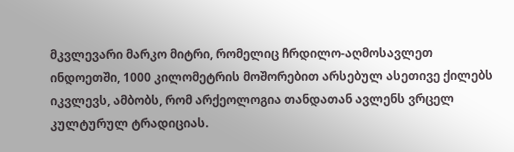მკვლევარი მარკო მიტრი, რომელიც ჩრდილო-აღმოსავლეთ ინდოეთში, 1000 კილომეტრის მოშორებით არსებულ ასეთივე ქილებს იკვლევს, ამბობს, რომ არქეოლოგია თანდათან ავლენს ვრცელ კულტურულ ტრადიციას.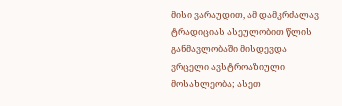მისი ვარაუდით, ამ დამკრძალავ ტრადიციას ასეულობით წლის განმავლობაში მისდევდა ვრცელი ავსტროაზიული მოსახლეობა; ასეთ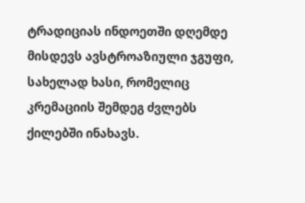ტრადიციას ინდოეთში დღემდე მისდევს ავსტროაზიული ჯგუფი, სახელად ხასი, რომელიც კრემაციის შემდეგ ძვლებს ქილებში ინახავს.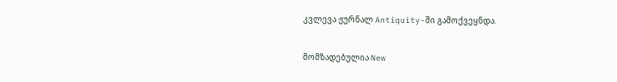კვლევა ჟურნალ Antiquity-ში გამოქვეყნდა.

მომზადებულია New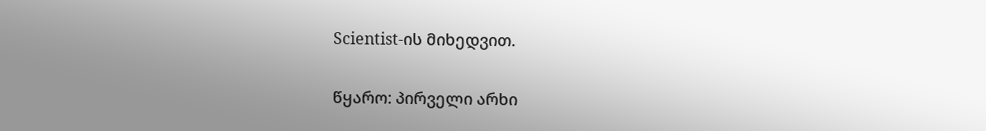Scientist-ის მიხედვით.

წყარო: პირველი არხი